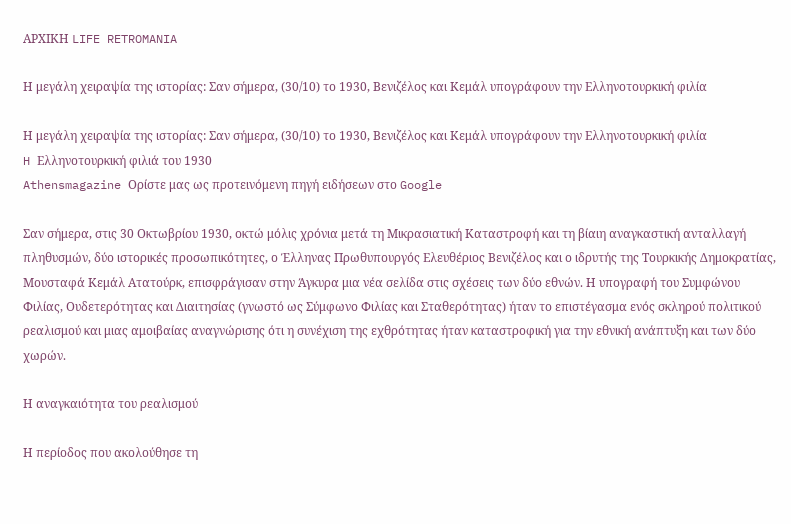ΑΡΧΙΚΗ LIFE RETROMANIA

Η μεγάλη χειραψία της ιστορίας: Σαν σήμερα, (30/10) το 1930, Βενιζέλος και Κεμάλ υπογράφουν την Ελληνοτουρκική φιλία

Η μεγάλη χειραψία της ιστορίας: Σαν σήμερα, (30/10) το 1930, Βενιζέλος και Κεμάλ υπογράφουν την Ελληνοτουρκική φιλία
H Ελληνοτουρκική φιλιά του 1930
Athensmagazine Ορίστε μας ως προτεινόμενη πηγή ειδήσεων στο Google

Σαν σήμερα, στις 30 Οκτωβρίου 1930, οκτώ μόλις χρόνια μετά τη Μικρασιατική Καταστροφή και τη βίαιη αναγκαστική ανταλλαγή πληθυσμών, δύο ιστορικές προσωπικότητες, ο Έλληνας Πρωθυπουργός Ελευθέριος Βενιζέλος και ο ιδρυτής της Τουρκικής Δημοκρατίας, Μουσταφά Κεμάλ Ατατούρκ, επισφράγισαν στην Άγκυρα μια νέα σελίδα στις σχέσεις των δύο εθνών. Η υπογραφή του Συμφώνου Φιλίας, Ουδετερότητας και Διαιτησίας (γνωστό ως Σύμφωνο Φιλίας και Σταθερότητας) ήταν το επιστέγασμα ενός σκληρού πολιτικού ρεαλισμού και μιας αμοιβαίας αναγνώρισης ότι η συνέχιση της εχθρότητας ήταν καταστροφική για την εθνική ανάπτυξη και των δύο χωρών.

Η αναγκαιότητα του ρεαλισμού

Η περίοδος που ακολούθησε τη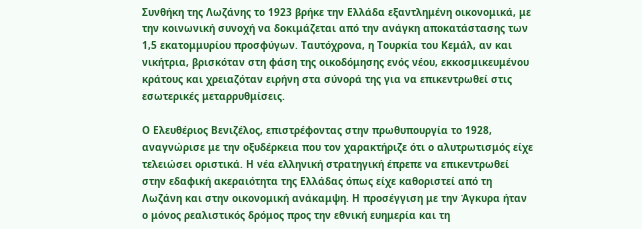Συνθήκη της Λωζάνης το 1923 βρήκε την Ελλάδα εξαντλημένη οικονομικά, με την κοινωνική συνοχή να δοκιμάζεται από την ανάγκη αποκατάστασης των 1,5 εκατομμυρίου προσφύγων. Ταυτόχρονα, η Τουρκία του Κεμάλ, αν και νικήτρια, βρισκόταν στη φάση της οικοδόμησης ενός νέου, εκκοσμικευμένου κράτους και χρειαζόταν ειρήνη στα σύνορά της για να επικεντρωθεί στις εσωτερικές μεταρρυθμίσεις.

Ο Ελευθέριος Βενιζέλος, επιστρέφοντας στην πρωθυπουργία το 1928, αναγνώρισε με την οξυδέρκεια που τον χαρακτήριζε ότι ο αλυτρωτισμός είχε τελειώσει οριστικά. Η νέα ελληνική στρατηγική έπρεπε να επικεντρωθεί στην εδαφική ακεραιότητα της Ελλάδας όπως είχε καθοριστεί από τη Λωζάνη και στην οικονομική ανάκαμψη. Η προσέγγιση με την Άγκυρα ήταν ο μόνος ρεαλιστικός δρόμος προς την εθνική ευημερία και τη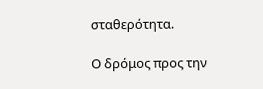σταθερότητα.

Ο δρόμος προς την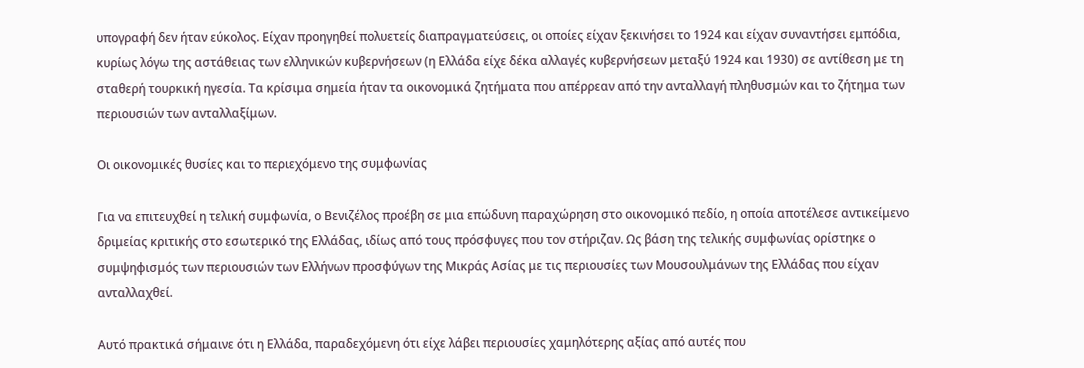υπογραφή δεν ήταν εύκολος. Είχαν προηγηθεί πολυετείς διαπραγματεύσεις, οι οποίες είχαν ξεκινήσει το 1924 και είχαν συναντήσει εμπόδια, κυρίως λόγω της αστάθειας των ελληνικών κυβερνήσεων (η Ελλάδα είχε δέκα αλλαγές κυβερνήσεων μεταξύ 1924 και 1930) σε αντίθεση με τη σταθερή τουρκική ηγεσία. Τα κρίσιμα σημεία ήταν τα οικονομικά ζητήματα που απέρρεαν από την ανταλλαγή πληθυσμών και το ζήτημα των περιουσιών των ανταλλαξίμων.

Οι οικονομικές θυσίες και το περιεχόμενο της συμφωνίας

Για να επιτευχθεί η τελική συμφωνία, ο Βενιζέλος προέβη σε μια επώδυνη παραχώρηση στο οικονομικό πεδίο, η οποία αποτέλεσε αντικείμενο δριμείας κριτικής στο εσωτερικό της Ελλάδας, ιδίως από τους πρόσφυγες που τον στήριζαν. Ως βάση της τελικής συμφωνίας ορίστηκε ο συμψηφισμός των περιουσιών των Ελλήνων προσφύγων της Μικράς Ασίας με τις περιουσίες των Μουσουλμάνων της Ελλάδας που είχαν ανταλλαχθεί.

Αυτό πρακτικά σήμαινε ότι η Ελλάδα, παραδεχόμενη ότι είχε λάβει περιουσίες χαμηλότερης αξίας από αυτές που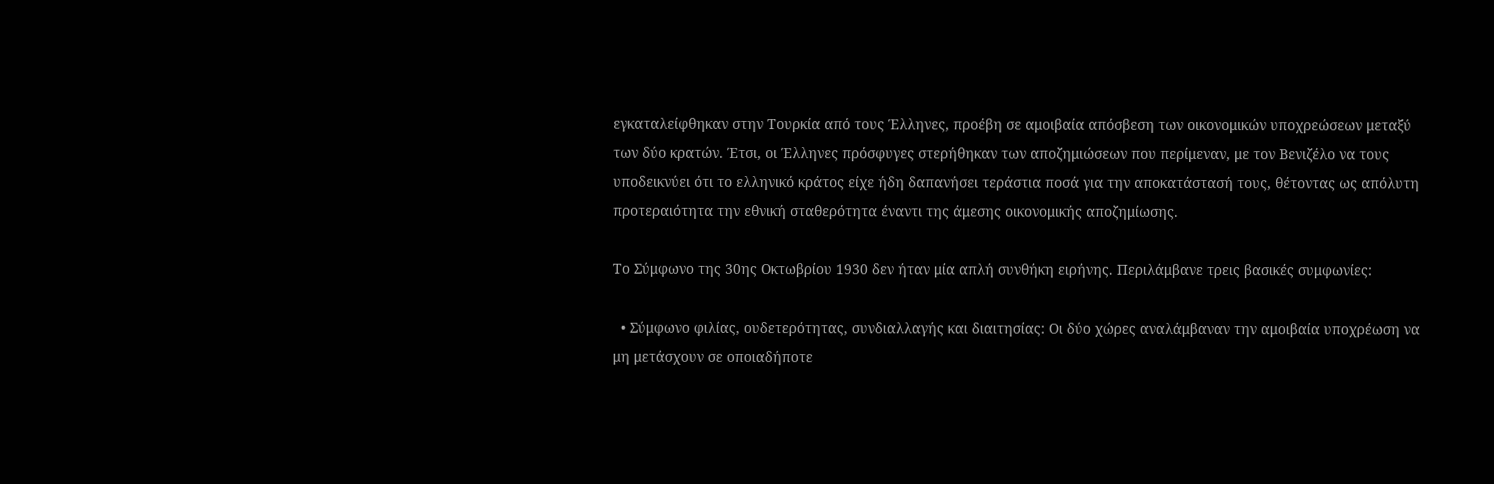εγκαταλείφθηκαν στην Τουρκία από τους Έλληνες, προέβη σε αμοιβαία απόσβεση των οικονομικών υποχρεώσεων μεταξύ των δύο κρατών. Έτσι, οι Έλληνες πρόσφυγες στερήθηκαν των αποζημιώσεων που περίμεναν, με τον Βενιζέλο να τους υποδεικνύει ότι το ελληνικό κράτος είχε ήδη δαπανήσει τεράστια ποσά για την αποκατάστασή τους, θέτοντας ως απόλυτη προτεραιότητα την εθνική σταθερότητα έναντι της άμεσης οικονομικής αποζημίωσης.

Το Σύμφωνο της 30ης Οκτωβρίου 1930 δεν ήταν μία απλή συνθήκη ειρήνης. Περιλάμβανε τρεις βασικές συμφωνίες:

  • Σύμφωνο φιλίας, ουδετερότητας, συνδιαλλαγής και διαιτησίας: Οι δύο χώρες αναλάμβαναν την αμοιβαία υποχρέωση να μη μετάσχουν σε οποιαδήποτε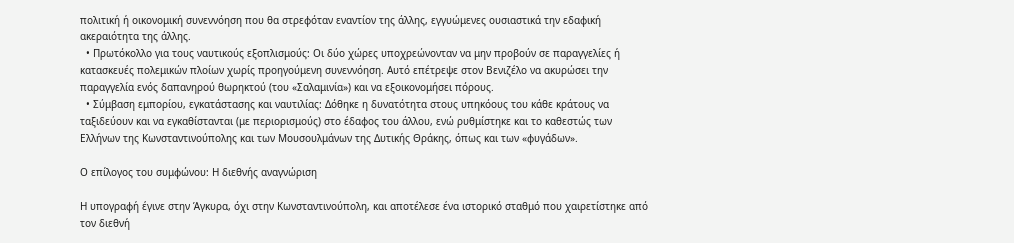πολιτική ή οικονομική συνεννόηση που θα στρεφόταν εναντίον της άλλης, εγγυώμενες ουσιαστικά την εδαφική ακεραιότητα της άλλης.
  • Πρωτόκολλο για τους ναυτικούς εξοπλισμούς: Οι δύο χώρες υποχρεώνονταν να μην προβούν σε παραγγελίες ή κατασκευές πολεμικών πλοίων χωρίς προηγούμενη συνεννόηση. Αυτό επέτρεψε στον Βενιζέλο να ακυρώσει την παραγγελία ενός δαπανηρού θωρηκτού (του «Σαλαμινία») και να εξοικονομήσει πόρους.
  • Σύμβαση εμπορίου, εγκατάστασης και ναυτιλίας: Δόθηκε η δυνατότητα στους υπηκόους του κάθε κράτους να ταξιδεύουν και να εγκαθίστανται (με περιορισμούς) στο έδαφος του άλλου, ενώ ρυθμίστηκε και το καθεστώς των Ελλήνων της Κωνσταντινούπολης και των Μουσουλμάνων της Δυτικής Θράκης, όπως και των «φυγάδων».

Ο επίλογος του συμφώνου: Η διεθνής αναγνώριση

Η υπογραφή έγινε στην Άγκυρα, όχι στην Κωνσταντινούπολη, και αποτέλεσε ένα ιστορικό σταθμό που χαιρετίστηκε από τον διεθνή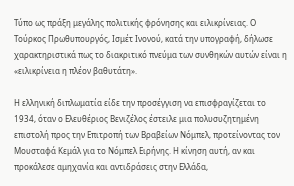Τύπο ως πράξη μεγάλης πολιτικής φρόνησης και ειλικρίνειας. Ο Τούρκος Πρωθυπουργός, Ισμέτ Ινονού, κατά την υπογραφή, δήλωσε χαρακτηριστικά πως το διακριτικό πνεύμα των συνθηκών αυτών είναι η «ειλικρίνεια η πλέον βαθυτάτη».

Η ελληνική διπλωματία είδε την προσέγγιση να επισφραγίζεται το 1934, όταν ο Ελευθέριος Βενιζέλος έστειλε μια πολυσυζητημένη επιστολή προς την Επιτροπή των Βραβείων Νόμπελ, προτείνοντας τον Μουσταφά Κεμάλ για το Νόμπελ Ειρήνης. Η κίνηση αυτή, αν και προκάλεσε αμηχανία και αντιδράσεις στην Ελλάδα,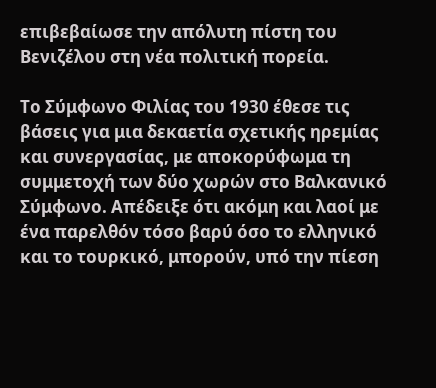επιβεβαίωσε την απόλυτη πίστη του Βενιζέλου στη νέα πολιτική πορεία.

Το Σύμφωνο Φιλίας του 1930 έθεσε τις βάσεις για μια δεκαετία σχετικής ηρεμίας και συνεργασίας, με αποκορύφωμα τη συμμετοχή των δύο χωρών στο Βαλκανικό Σύμφωνο. Απέδειξε ότι ακόμη και λαοί με ένα παρελθόν τόσο βαρύ όσο το ελληνικό και το τουρκικό, μπορούν, υπό την πίεση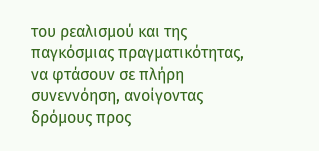του ρεαλισμού και της παγκόσμιας πραγματικότητας, να φτάσουν σε πλήρη συνεννόηση, ανοίγοντας δρόμους προς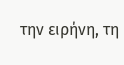την ειρήνη, τη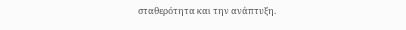σταθερότητα και την ανάπτυξη.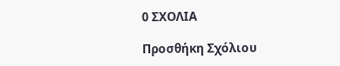0 ΣΧΟΛΙΑ

Προσθήκη Σχόλιου